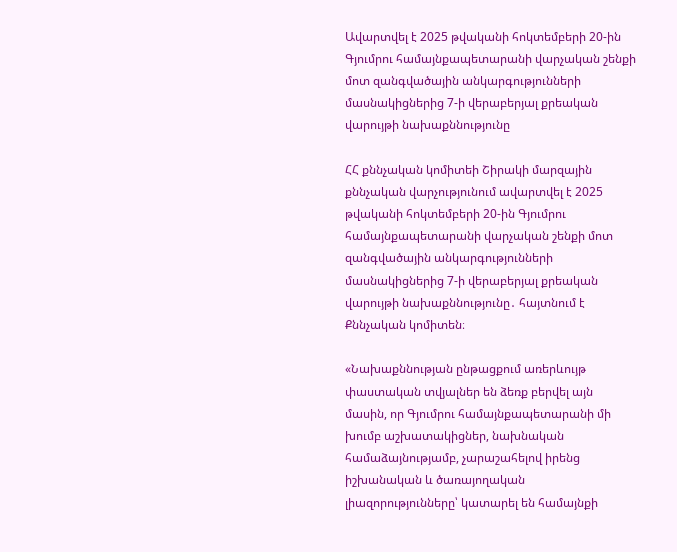Ավարտվել է 2025 թվականի հոկտեմբերի 20-ին Գյումրու համայնքապետարանի վարչական շենքի մոտ զանգվածային անկարգությունների մասնակիցներից 7-ի վերաբերյալ քրեական վարույթի նախաքննությունը

ՀՀ քննչական կոմիտեի Շիրակի մարզային քննչական վարչությունում ավարտվել է 2025 թվականի հոկտեմբերի 20-ին Գյումրու համայնքապետարանի վարչական շենքի մոտ զանգվածային անկարգությունների մասնակիցներից 7-ի վերաբերյալ քրեական վարույթի նախաքննությունը․ հայտնում է Քննչական կոմիտեն։

«Նախաքննության ընթացքում առերևույթ փաստական տվյալներ են ձեռք բերվել այն մասին, որ Գյումրու համայնքապետարանի մի խումբ աշխատակիցներ, նախնական համաձայնությամբ, չարաշահելով իրենց իշխանական և ծառայողական լիազորությունները՝ կատարել են համայնքի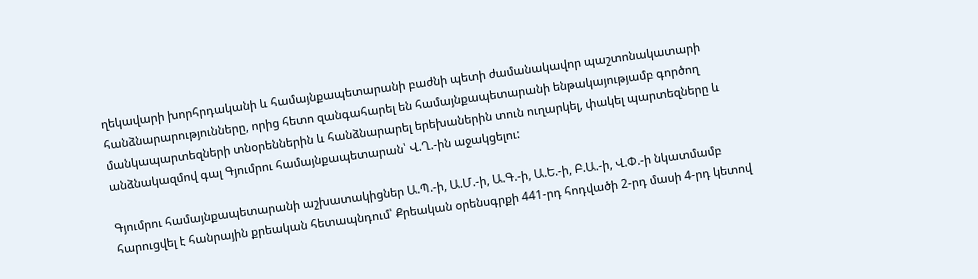ղեկավարի խորհրդականի և համայնքապետարանի բաժնի պետի ժամանակավոր պաշտոնակատարի հանձնարարությունները, որից հետո զանգահարել են համայնքապետարանի ենթակայությամբ գործող մանկապարտեզների տնօրեններին և հանձնարարել երեխաներին տուն ուղարկել, փակել պարտեզները և անձնակազմով գալ Գյումրու համայնքապետարան՝ Վ.Ղ.-ին աջակցելու:

Գյումրու համայնքապետարանի աշխատակիցներ Ա.Պ.-ի, Ա.Մ.-ի, Ա.Գ.-ի, Ա.Ե.-ի, Բ.Ա.-ի, Վ.Փ.-ի նկատմամբ հարուցվել է հանրային քրեական հետապնդում՝ Քրեական օրենսգրքի 441-րդ հոդվածի 2-րդ մասի 4-րդ կետով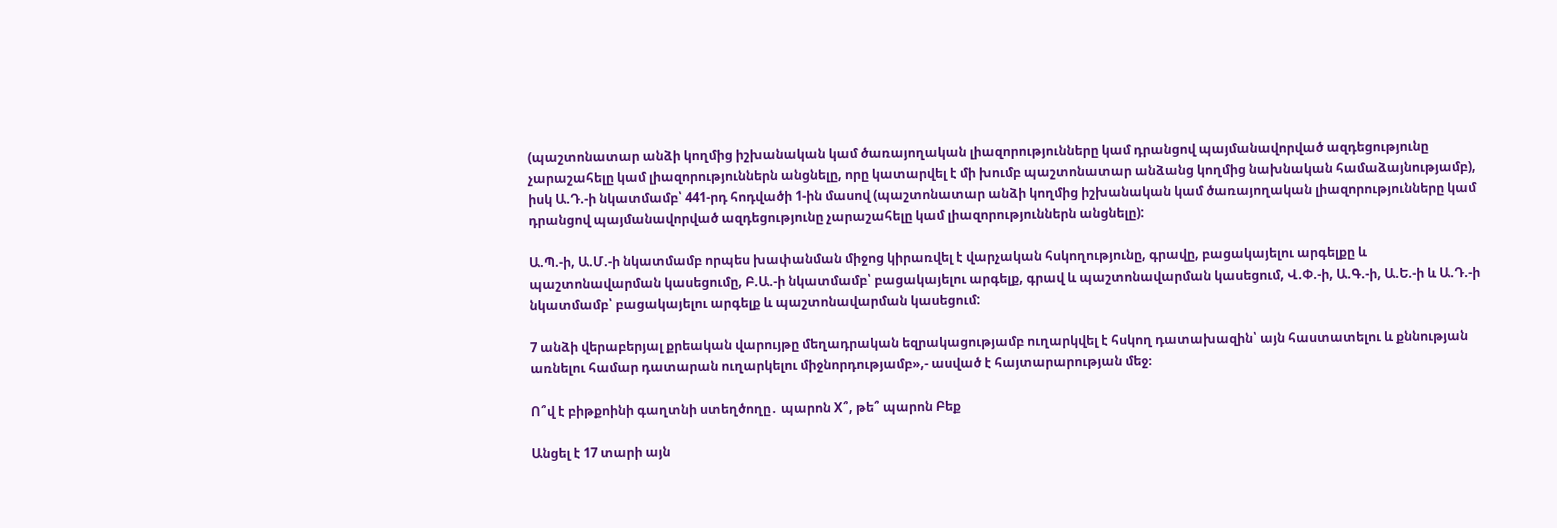(պաշտոնատար անձի կողմից իշխանական կամ ծառայողական լիազորությունները կամ դրանցով պայմանավորված ազդեցությունը չարաշահելը կամ լիազորություններն անցնելը, որը կատարվել է մի խումբ պաշտոնատար անձանց կողմից նախնական համաձայնությամբ), իսկ Ա.Դ.-ի նկատմամբ՝ 441-րդ հոդվածի 1-ին մասով (պաշտոնատար անձի կողմից իշխանական կամ ծառայողական լիազորությունները կամ դրանցով պայմանավորված ազդեցությունը չարաշահելը կամ լիազորություններն անցնելը):

Ա.Պ.-ի, Ա.Մ.-ի նկատմամբ որպես խափանման միջոց կիրառվել է վարչական հսկողությունը, գրավը, բացակայելու արգելքը և պաշտոնավարման կասեցումը, Բ.Ա.-ի նկատմամբ՝ բացակայելու արգելք, գրավ և պաշտոնավարման կասեցում, Վ.Փ.-ի, Ա.Գ.-ի, Ա.Ե.-ի և Ա.Դ.-ի նկատմամբ՝ բացակայելու արգելք և պաշտոնավարման կասեցում:

7 անձի վերաբերյալ քրեական վարույթը մեղադրական եզրակացությամբ ուղարկվել է հսկող դատախազին՝ այն հաստատելու և քննության առնելու համար դատարան ուղարկելու միջնորդությամբ»,- ասված է հայտարարության մեջ։

Ո՞վ է բիթքոինի գաղտնի ստեղծողը․ պարոն X՞, թե՞ պարոն Բեք

Անցել է 17 տարի այն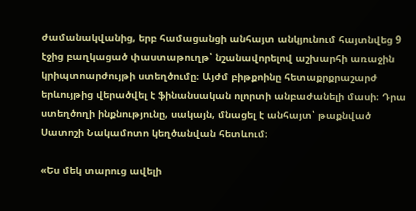ժամանակվանից, երբ համացանցի անհայտ անկյունում հայտնվեց 9 էջից բաղկացած փաստաթուղթ՝ նշանավորելով աշխարհի առաջին կրիպտոարժույթի ստեղծումը։ Այժմ բիթքոինը հետաքրքրաշարժ երևույթից վերածվել է ֆինանսական ոլորտի անբաժանելի մասի։ Դրա ստեղծողի ինքնությունը, սակայն, մնացել է անհայտ՝ թաքնված Սատոշի Նակամոտո կեղծանվան հետևում։

«Ես մեկ տարուց ավելի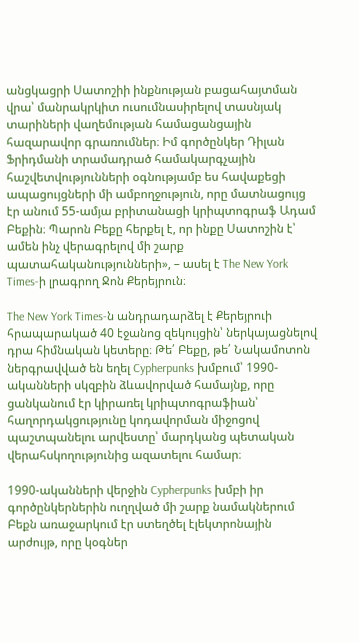անցկացրի Սատոշիի ինքնության բացահայտման վրա՝ մանրակրկիտ ուսումնասիրելով տասնյակ տարիների վաղեմության համացանցային հազարավոր գրառումներ։ Իմ գործընկեր Դիլան Ֆրիդմանի տրամադրած համակարգչային հաշվետվությունների օգնությամբ ես հավաքեցի ապացույցների մի ամբողջություն, որը մատնացույց էր անում 55-ամյա բրիտանացի կրիպտոգրաֆ Ադամ Բեքին։ Պարոն Բեքը հերքել է, որ ինքը Սատոշին է՝ ամեն ինչ վերագրելով մի շարք պատահականությունների», – ասել է The New York Times-ի լրագրող Ջոն Քերեյրուն։

The New York Times-ն անդրադարձել է Քերեյրուի հրապարակած 40 էջանոց զեկույցին՝ ներկայացնելով դրա հիմնական կետերը։ Թե՛ Բեքը, թե՛ Նակամոտոն ներգրավված են եղել Cypherpunks խմբում՝ 1990-ականների սկզբին ձևավորված համայնք, որը ցանկանում էր կիրառել կրիպտոգրաֆիան՝ հաղորդակցությունը կոդավորման միջոցով պաշտպանելու արվեստը՝ մարդկանց պետական վերահսկողությունից ազատելու համար։

1990-ականների վերջին Cypherpunks խմբի իր գործընկերներին ուղղված մի շարք նամակներում Բեքն առաջարկում էր ստեղծել էլեկտրոնային արժույթ, որը կօգներ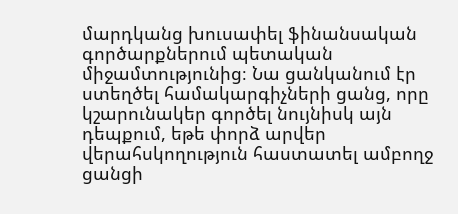մարդկանց խուսափել ֆինանսական գործարքներում պետական միջամտությունից։ Նա ցանկանում էր ստեղծել համակարգիչների ցանց, որը կշարունակեր գործել նույնիսկ այն դեպքում, եթե փորձ արվեր վերահսկողություն հաստատել ամբողջ ցանցի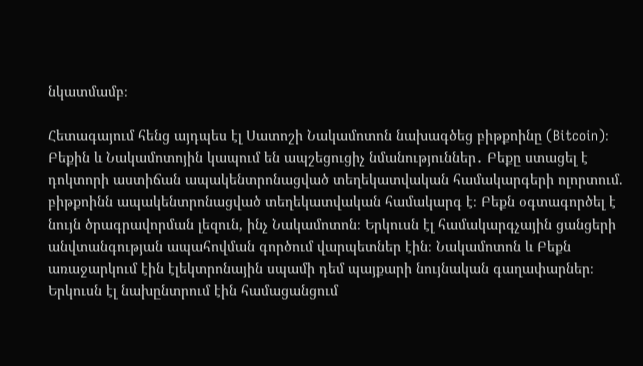նկատմամբ։

Հետագայում հենց այդպես էլ Սատոշի Նակամոտոն նախագծեց բիթքոինը (Bitcoin)։ Բեքին և Նակամոտոյին կապում են ապշեցուցիչ նմանություններ․ Բեքը ստացել է դոկտորի աստիճան ապակենտրոնացված տեղեկատվական համակարգերի ոլորտում. բիթքոինն ապակենտրոնացված տեղեկատվական համակարգ է։ Բեքն օգտագործել է նույն ծրագրավորման լեզուն, ինչ Նակամոտոն։ Երկուսն էլ համակարգչային ցանցերի անվտանգության ապահովման գործում վարպետներ էին։ Նակամոտոն և Բեքն առաջարկում էին էլեկտրոնային սպամի դեմ պայքարի նույնական գաղափարներ։ Երկուսն էլ նախընտրում էին համացանցում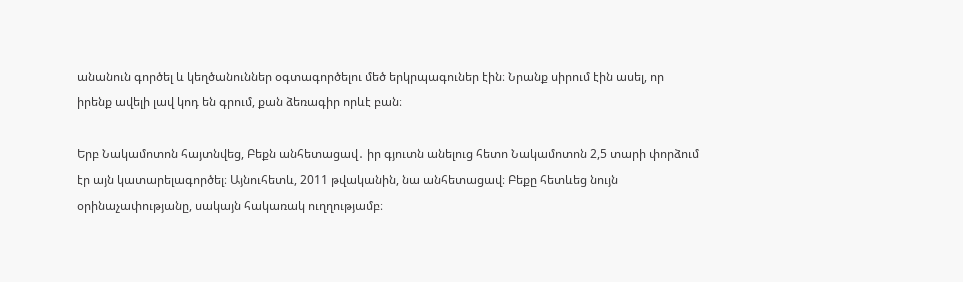անանուն գործել և կեղծանուններ օգտագործելու մեծ երկրպագուներ էին։ Նրանք սիրում էին ասել, որ իրենք ավելի լավ կոդ են գրում, քան ձեռագիր որևէ բան։

Երբ Նակամոտոն հայտնվեց, Բեքն անհետացավ․ իր գյուտն անելուց հետո Նակամոտոն 2,5 տարի փորձում էր այն կատարելագործել։ Այնուհետև, 2011 թվականին, նա անհետացավ։ Բեքը հետևեց նույն օրինաչափությանը, սակայն հակառակ ուղղությամբ։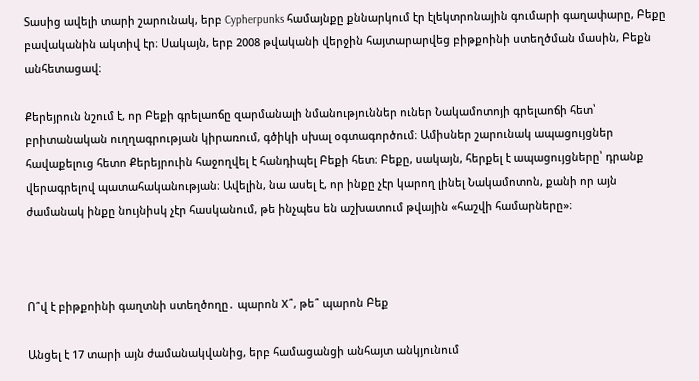Տասից ավելի տարի շարունակ, երբ Cypherpunks համայնքը քննարկում էր էլեկտրոնային գումարի գաղափարը, Բեքը բավականին ակտիվ էր։ Սակայն, երբ 2008 թվականի վերջին հայտարարվեց բիթքոինի ստեղծման մասին, Բեքն անհետացավ։

Քերեյրուն նշում է, որ Բեքի գրելաոճը զարմանալի նմանություններ ուներ Նակամոտոյի գրելաոճի հետ՝ բրիտանական ուղղագրության կիրառում, գծիկի սխալ օգտագործում։ Ամիսներ շարունակ ապացույցներ հավաքելուց հետո Քերեյրուին հաջողվել է հանդիպել Բեքի հետ։ Բեքը, սակայն, հերքել է ապացույցները՝ դրանք վերագրելով պատահականության։ Ավելին, նա ասել է, որ ինքը չէր կարող լինել Նակամոտոն, քանի որ այն ժամանակ ինքը նույնիսկ չէր հասկանում, թե ինչպես են աշխատում թվային «հաշվի համարները»։



Ո՞վ է բիթքոինի գաղտնի ստեղծողը․ պարոն X՞, թե՞ պարոն Բեք

Անցել է 17 տարի այն ժամանակվանից, երբ համացանցի անհայտ անկյունում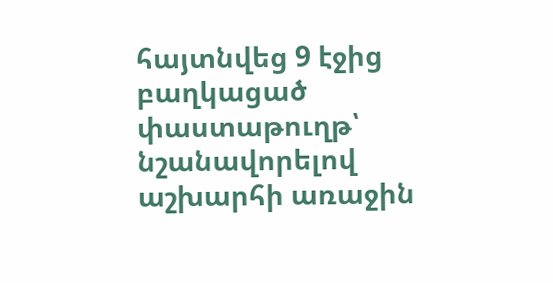հայտնվեց 9 էջից բաղկացած փաստաթուղթ՝ նշանավորելով աշխարհի առաջին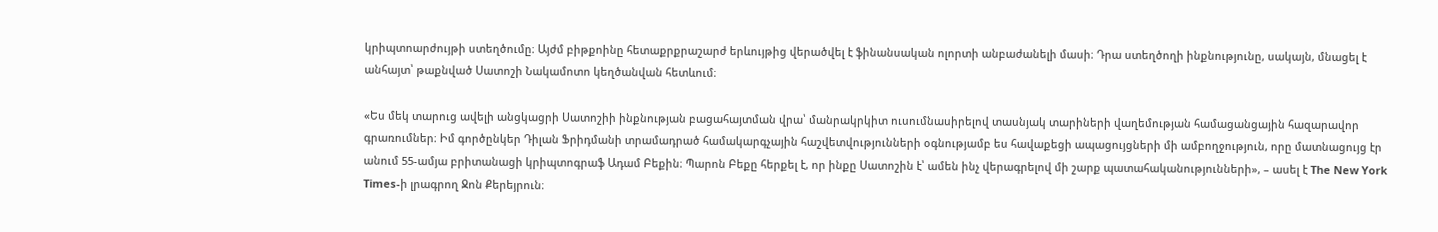կրիպտոարժույթի ստեղծումը։ Այժմ բիթքոինը հետաքրքրաշարժ երևույթից վերածվել է ֆինանսական ոլորտի անբաժանելի մասի։ Դրա ստեղծողի ինքնությունը, սակայն, մնացել է անհայտ՝ թաքնված Սատոշի Նակամոտո կեղծանվան հետևում։

«Ես մեկ տարուց ավելի անցկացրի Սատոշիի ինքնության բացահայտման վրա՝ մանրակրկիտ ուսումնասիրելով տասնյակ տարիների վաղեմության համացանցային հազարավոր գրառումներ։ Իմ գործընկեր Դիլան Ֆրիդմանի տրամադրած համակարգչային հաշվետվությունների օգնությամբ ես հավաքեցի ապացույցների մի ամբողջություն, որը մատնացույց էր անում 55-ամյա բրիտանացի կրիպտոգրաֆ Ադամ Բեքին։ Պարոն Բեքը հերքել է, որ ինքը Սատոշին է՝ ամեն ինչ վերագրելով մի շարք պատահականությունների», – ասել է The New York Times-ի լրագրող Ջոն Քերեյրուն։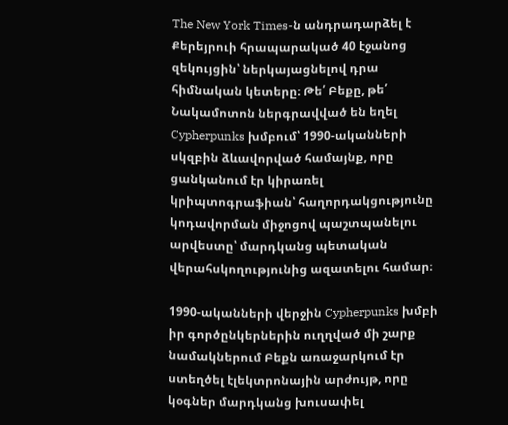The New York Times-ն անդրադարձել է Քերեյրուի հրապարակած 40 էջանոց զեկույցին՝ ներկայացնելով դրա հիմնական կետերը։ Թե՛ Բեքը, թե՛ Նակամոտոն ներգրավված են եղել Cypherpunks խմբում՝ 1990-ականների սկզբին ձևավորված համայնք, որը ցանկանում էր կիրառել կրիպտոգրաֆիան՝ հաղորդակցությունը կոդավորման միջոցով պաշտպանելու արվեստը՝ մարդկանց պետական վերահսկողությունից ազատելու համար։

1990-ականների վերջին Cypherpunks խմբի իր գործընկերներին ուղղված մի շարք նամակներում Բեքն առաջարկում էր ստեղծել էլեկտրոնային արժույթ, որը կօգներ մարդկանց խուսափել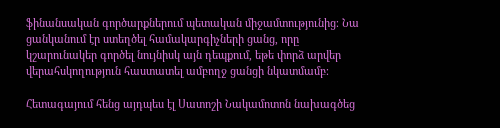ֆինանսական գործարքներում պետական միջամտությունից։ Նա ցանկանում էր ստեղծել համակարգիչների ցանց, որը կշարունակեր գործել նույնիսկ այն դեպքում, եթե փորձ արվեր վերահսկողություն հաստատել ամբողջ ցանցի նկատմամբ։

Հետագայում հենց այդպես էլ Սատոշի Նակամոտոն նախագծեց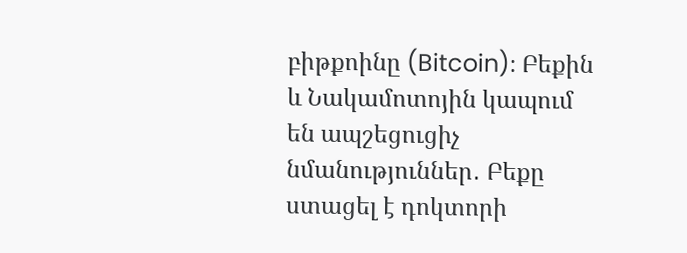բիթքոինը (Bitcoin)։ Բեքին և Նակամոտոյին կապում են ապշեցուցիչ նմանություններ․ Բեքը ստացել է դոկտորի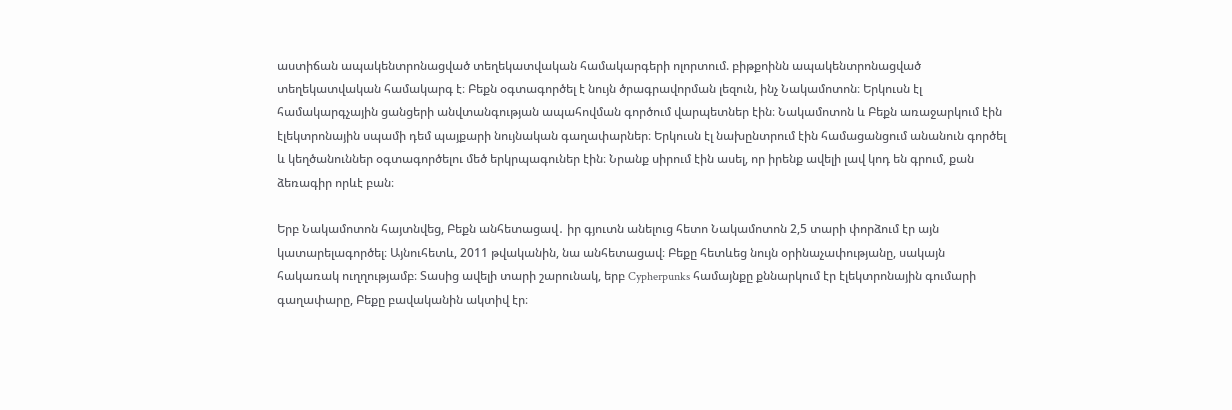աստիճան ապակենտրոնացված տեղեկատվական համակարգերի ոլորտում. բիթքոինն ապակենտրոնացված տեղեկատվական համակարգ է։ Բեքն օգտագործել է նույն ծրագրավորման լեզուն, ինչ Նակամոտոն։ Երկուսն էլ համակարգչային ցանցերի անվտանգության ապահովման գործում վարպետներ էին։ Նակամոտոն և Բեքն առաջարկում էին էլեկտրոնային սպամի դեմ պայքարի նույնական գաղափարներ։ Երկուսն էլ նախընտրում էին համացանցում անանուն գործել և կեղծանուններ օգտագործելու մեծ երկրպագուներ էին։ Նրանք սիրում էին ասել, որ իրենք ավելի լավ կոդ են գրում, քան ձեռագիր որևէ բան։

Երբ Նակամոտոն հայտնվեց, Բեքն անհետացավ․ իր գյուտն անելուց հետո Նակամոտոն 2,5 տարի փորձում էր այն կատարելագործել։ Այնուհետև, 2011 թվականին, նա անհետացավ։ Բեքը հետևեց նույն օրինաչափությանը, սակայն հակառակ ուղղությամբ։ Տասից ավելի տարի շարունակ, երբ Cypherpunks համայնքը քննարկում էր էլեկտրոնային գումարի գաղափարը, Բեքը բավականին ակտիվ էր։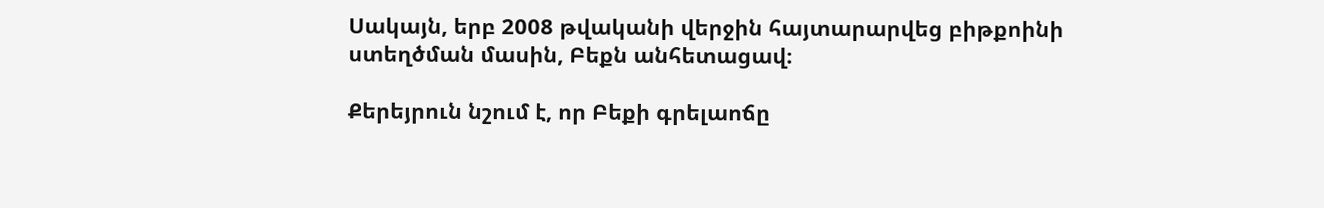Սակայն, երբ 2008 թվականի վերջին հայտարարվեց բիթքոինի ստեղծման մասին, Բեքն անհետացավ։

Քերեյրուն նշում է, որ Բեքի գրելաոճը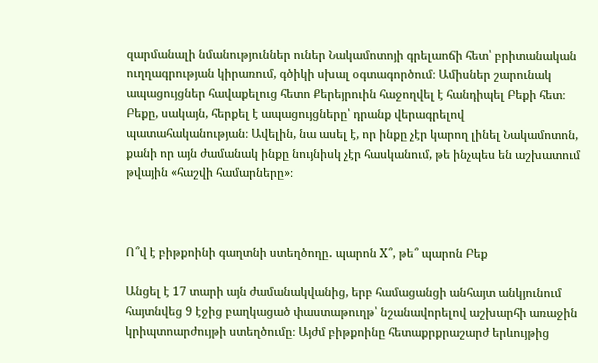զարմանալի նմանություններ ուներ Նակամոտոյի գրելաոճի հետ՝ բրիտանական ուղղագրության կիրառում, գծիկի սխալ օգտագործում։ Ամիսներ շարունակ ապացույցներ հավաքելուց հետո Քերեյրուին հաջողվել է հանդիպել Բեքի հետ։ Բեքը, սակայն, հերքել է ապացույցները՝ դրանք վերագրելով պատահականության։ Ավելին, նա ասել է, որ ինքը չէր կարող լինել Նակամոտոն, քանի որ այն ժամանակ ինքը նույնիսկ չէր հասկանում, թե ինչպես են աշխատում թվային «հաշվի համարները»։



Ո՞վ է բիթքոինի գաղտնի ստեղծողը․ պարոն X՞, թե՞ պարոն Բեք

Անցել է 17 տարի այն ժամանակվանից, երբ համացանցի անհայտ անկյունում հայտնվեց 9 էջից բաղկացած փաստաթուղթ՝ նշանավորելով աշխարհի առաջին կրիպտոարժույթի ստեղծումը։ Այժմ բիթքոինը հետաքրքրաշարժ երևույթից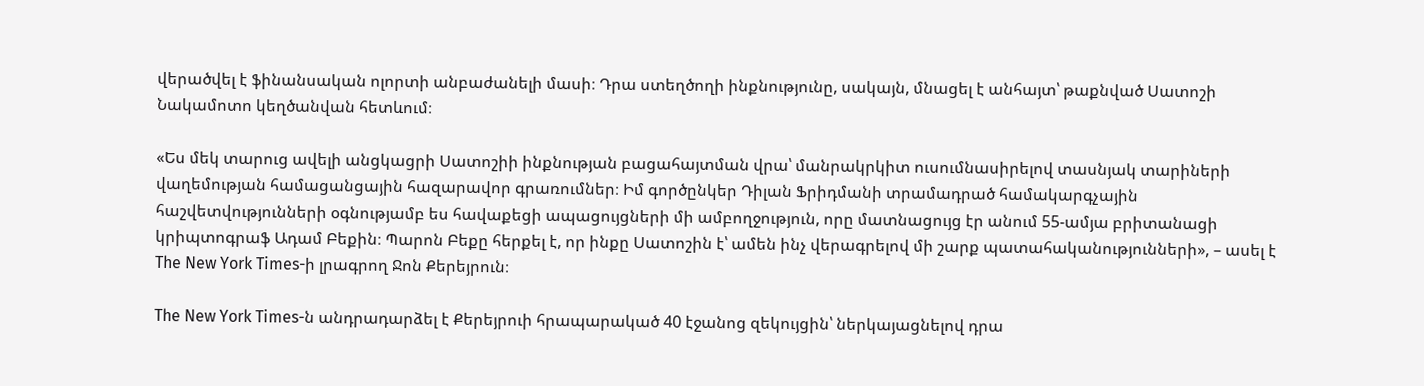վերածվել է ֆինանսական ոլորտի անբաժանելի մասի։ Դրա ստեղծողի ինքնությունը, սակայն, մնացել է անհայտ՝ թաքնված Սատոշի Նակամոտո կեղծանվան հետևում։

«Ես մեկ տարուց ավելի անցկացրի Սատոշիի ինքնության բացահայտման վրա՝ մանրակրկիտ ուսումնասիրելով տասնյակ տարիների վաղեմության համացանցային հազարավոր գրառումներ։ Իմ գործընկեր Դիլան Ֆրիդմանի տրամադրած համակարգչային հաշվետվությունների օգնությամբ ես հավաքեցի ապացույցների մի ամբողջություն, որը մատնացույց էր անում 55-ամյա բրիտանացի կրիպտոգրաֆ Ադամ Բեքին։ Պարոն Բեքը հերքել է, որ ինքը Սատոշին է՝ ամեն ինչ վերագրելով մի շարք պատահականությունների», – ասել է The New York Times-ի լրագրող Ջոն Քերեյրուն։

The New York Times-ն անդրադարձել է Քերեյրուի հրապարակած 40 էջանոց զեկույցին՝ ներկայացնելով դրա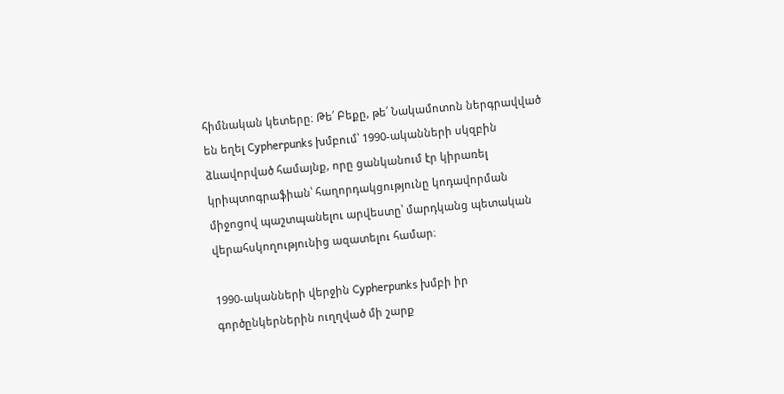հիմնական կետերը։ Թե՛ Բեքը, թե՛ Նակամոտոն ներգրավված են եղել Cypherpunks խմբում՝ 1990-ականների սկզբին ձևավորված համայնք, որը ցանկանում էր կիրառել կրիպտոգրաֆիան՝ հաղորդակցությունը կոդավորման միջոցով պաշտպանելու արվեստը՝ մարդկանց պետական վերահսկողությունից ազատելու համար։

1990-ականների վերջին Cypherpunks խմբի իր գործընկերներին ուղղված մի շարք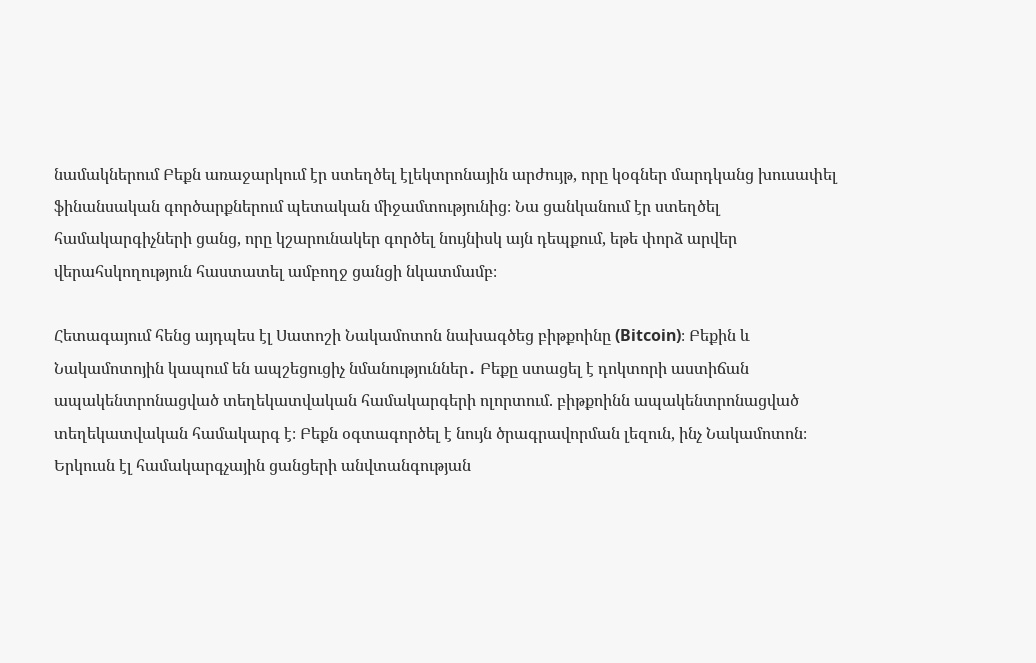նամակներում Բեքն առաջարկում էր ստեղծել էլեկտրոնային արժույթ, որը կօգներ մարդկանց խուսափել ֆինանսական գործարքներում պետական միջամտությունից։ Նա ցանկանում էր ստեղծել համակարգիչների ցանց, որը կշարունակեր գործել նույնիսկ այն դեպքում, եթե փորձ արվեր վերահսկողություն հաստատել ամբողջ ցանցի նկատմամբ։

Հետագայում հենց այդպես էլ Սատոշի Նակամոտոն նախագծեց բիթքոինը (Bitcoin)։ Բեքին և Նակամոտոյին կապում են ապշեցուցիչ նմանություններ․ Բեքը ստացել է դոկտորի աստիճան ապակենտրոնացված տեղեկատվական համակարգերի ոլորտում. բիթքոինն ապակենտրոնացված տեղեկատվական համակարգ է։ Բեքն օգտագործել է նույն ծրագրավորման լեզուն, ինչ Նակամոտոն։ Երկուսն էլ համակարգչային ցանցերի անվտանգության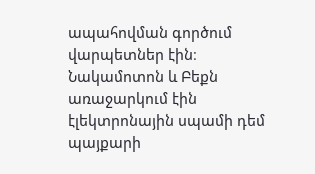ապահովման գործում վարպետներ էին։ Նակամոտոն և Բեքն առաջարկում էին էլեկտրոնային սպամի դեմ պայքարի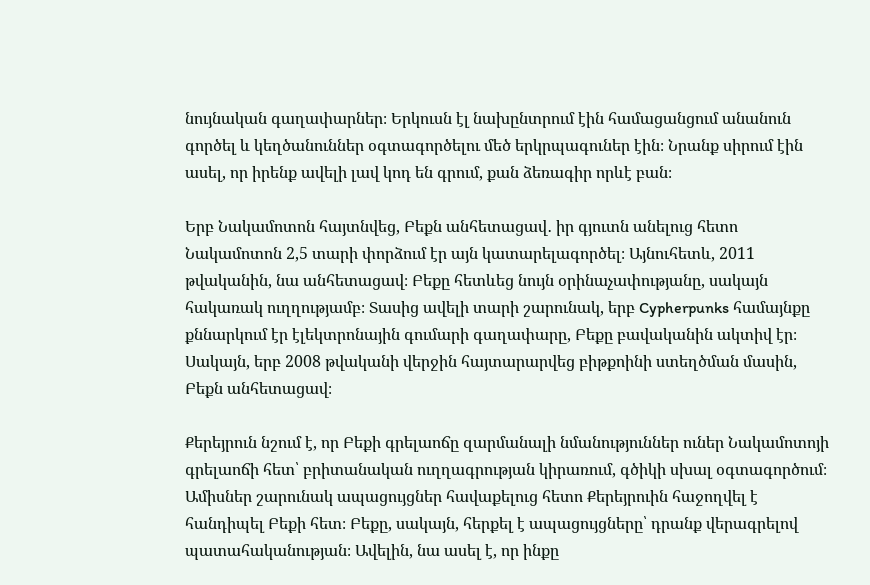նույնական գաղափարներ։ Երկուսն էլ նախընտրում էին համացանցում անանուն գործել և կեղծանուններ օգտագործելու մեծ երկրպագուներ էին։ Նրանք սիրում էին ասել, որ իրենք ավելի լավ կոդ են գրում, քան ձեռագիր որևէ բան։

Երբ Նակամոտոն հայտնվեց, Բեքն անհետացավ․ իր գյուտն անելուց հետո Նակամոտոն 2,5 տարի փորձում էր այն կատարելագործել։ Այնուհետև, 2011 թվականին, նա անհետացավ։ Բեքը հետևեց նույն օրինաչափությանը, սակայն հակառակ ուղղությամբ։ Տասից ավելի տարի շարունակ, երբ Cypherpunks համայնքը քննարկում էր էլեկտրոնային գումարի գաղափարը, Բեքը բավականին ակտիվ էր։ Սակայն, երբ 2008 թվականի վերջին հայտարարվեց բիթքոինի ստեղծման մասին, Բեքն անհետացավ։

Քերեյրուն նշում է, որ Բեքի գրելաոճը զարմանալի նմանություններ ուներ Նակամոտոյի գրելաոճի հետ՝ բրիտանական ուղղագրության կիրառում, գծիկի սխալ օգտագործում։ Ամիսներ շարունակ ապացույցներ հավաքելուց հետո Քերեյրուին հաջողվել է հանդիպել Բեքի հետ։ Բեքը, սակայն, հերքել է ապացույցները՝ դրանք վերագրելով պատահականության։ Ավելին, նա ասել է, որ ինքը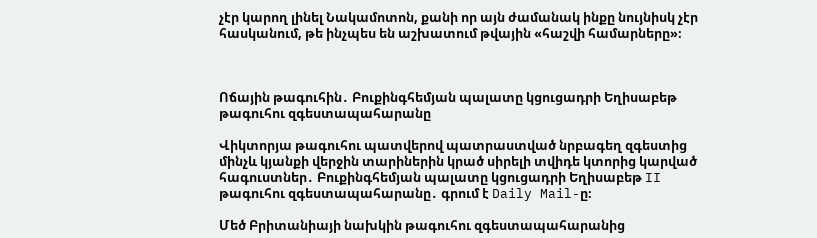չէր կարող լինել Նակամոտոն, քանի որ այն ժամանակ ինքը նույնիսկ չէր հասկանում, թե ինչպես են աշխատում թվային «հաշվի համարները»։



Ոճային թագուհին․ Բուքինգհեմյան պալատը կցուցադրի Եղիսաբեթ թագուհու զգեստապահարանը

Վիկտորյա թագուհու պատվերով պատրաստված նրբագեղ զգեստից մինչև կյանքի վերջին տարիներին կրած սիրելի տվիդե կտորից կարված հագուստներ․ Բուքինգհեմյան պալատը կցուցադրի Եղիսաբեթ II թագուհու զգեստապահարանը․ գրում է Daily Mail-ը։

Մեծ Բրիտանիայի նախկին թագուհու զգեստապահարանից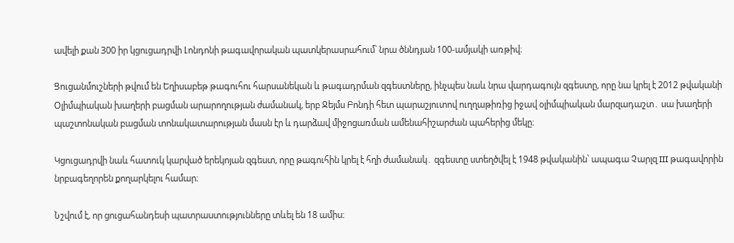ավելի քան 300 իր կցուցադրվի Լոնդոնի թագավորական պատկերասրահում՝ նրա ծննդյան 100-ամյակի առթիվ։

Ցուցանմուշների թվում են Եղիսաբեթ թագուհու հարսանեկան և թագադրման զգեստները, ինչպես նաև նրա վարդագույն զգեստը, որը նա կրել է 2012 թվականի Օլիմպիական խաղերի բացման արարողության ժամանակ, երբ Ջեյմս Բոնդի հետ պարաշյուտով ուղղաթիռից իջավ օլիմպիական մարզադաշտ․ սա խաղերի պաշտոնական բացման տոնակատարության մասն էր և դարձավ միջոցառման ամենահիշարժան պահերից մեկը։

Կցուցադրվի նաև հատուկ կարված երեկոյան զգեստ, որը թագուհին կրել է հղի ժամանակ․ զգեստը ստեղծվել է 1948 թվականին՝ ապագա Չարլզ III թագավորին նրբագեղորեն քողարկելու համար։

Նշվում է, որ ցուցահանդեսի պատրաստությունները տևել են 18 ամիս։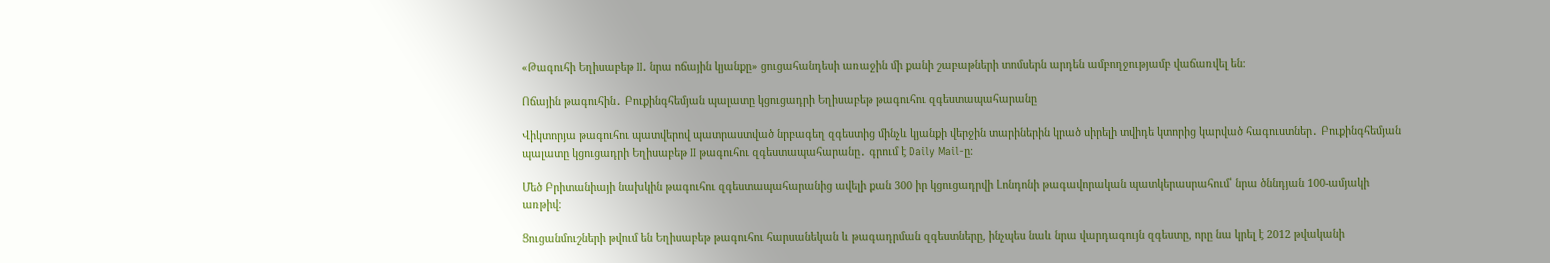«Թագուհի Եղիսաբեթ II. նրա ոճային կյանքը» ցուցահանդեսի առաջին մի քանի շաբաթների տոմսերն արդեն ամբողջությամբ վաճառվել են։

Ոճային թագուհին․ Բուքինգհեմյան պալատը կցուցադրի Եղիսաբեթ թագուհու զգեստապահարանը

Վիկտորյա թագուհու պատվերով պատրաստված նրբագեղ զգեստից մինչև կյանքի վերջին տարիներին կրած սիրելի տվիդե կտորից կարված հագուստներ․ Բուքինգհեմյան պալատը կցուցադրի Եղիսաբեթ II թագուհու զգեստապահարանը․ գրում է Daily Mail-ը։

Մեծ Բրիտանիայի նախկին թագուհու զգեստապահարանից ավելի քան 300 իր կցուցադրվի Լոնդոնի թագավորական պատկերասրահում՝ նրա ծննդյան 100-ամյակի առթիվ։

Ցուցանմուշների թվում են Եղիսաբեթ թագուհու հարսանեկան և թագադրման զգեստները, ինչպես նաև նրա վարդագույն զգեստը, որը նա կրել է 2012 թվականի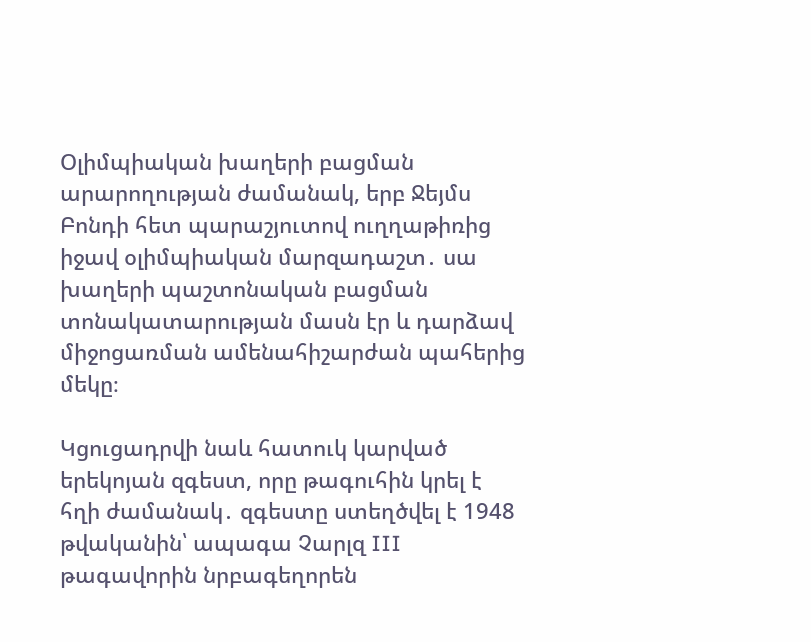Օլիմպիական խաղերի բացման արարողության ժամանակ, երբ Ջեյմս Բոնդի հետ պարաշյուտով ուղղաթիռից իջավ օլիմպիական մարզադաշտ․ սա խաղերի պաշտոնական բացման տոնակատարության մասն էր և դարձավ միջոցառման ամենահիշարժան պահերից մեկը։

Կցուցադրվի նաև հատուկ կարված երեկոյան զգեստ, որը թագուհին կրել է հղի ժամանակ․ զգեստը ստեղծվել է 1948 թվականին՝ ապագա Չարլզ III թագավորին նրբագեղորեն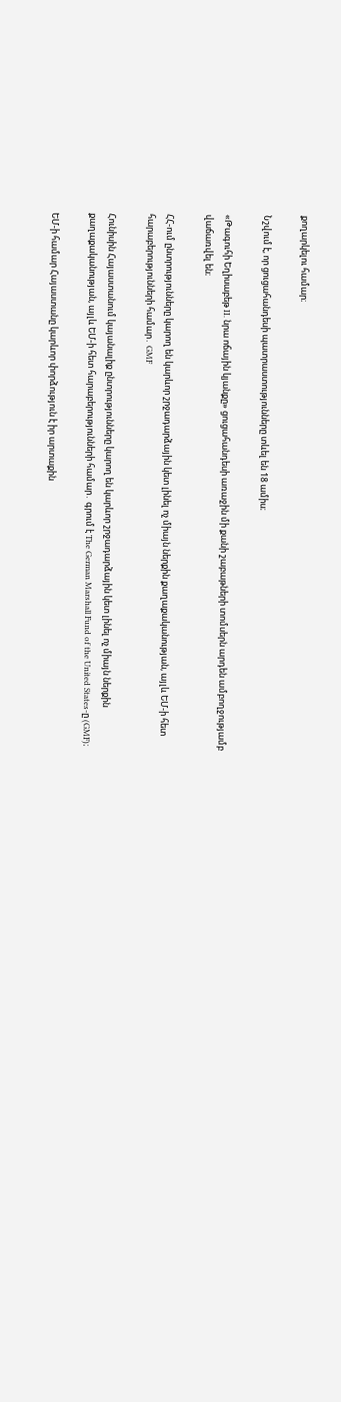քողարկելու համար։

Նշվում է, որ ցուցահանդեսի պատրաստությունները տևել են 18 ամիս։

«Թագուհի Եղիսաբեթ II. նրա ոճային կյանքը» ցուցահանդեսի առաջին մի քանի շաբաթների տոմսերն արդեն ամբողջությամբ վաճառվել են։

ՀՀ-ում ընտրությունները կարող են կարևոր շրջադարձային կետ լինել ոչ միայն ներքին քաղաքականության, այլև ԵՄ-ի հետ հարաբերությունների համար․ GMF

Հունիսին Հայաստանում կայանալիք ընտրությունները կարող են կարևոր շրջադարձային կետ լինել ոչ միայն ներքին քաղաքականության, այլև ԵՄ-ի հետ հարաբերությունների համար․ գրում է The German Marshall Fund of the United States-ը (GMF)։

ԵՄ-ի համար Հայաստանը կարևոր փորձություն է իր արտաքին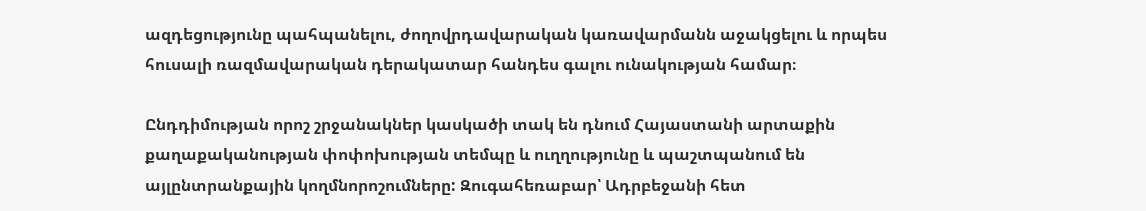ազդեցությունը պահպանելու, ժողովրդավարական կառավարմանն աջակցելու և որպես հուսալի ռազմավարական դերակատար հանդես գալու ունակության համար։

Ընդդիմության որոշ շրջանակներ կասկածի տակ են դնում Հայաստանի արտաքին քաղաքականության փոփոխության տեմպը և ուղղությունը և պաշտպանում են այլընտրանքային կողմնորոշումները: Զուգահեռաբար՝ Ադրբեջանի հետ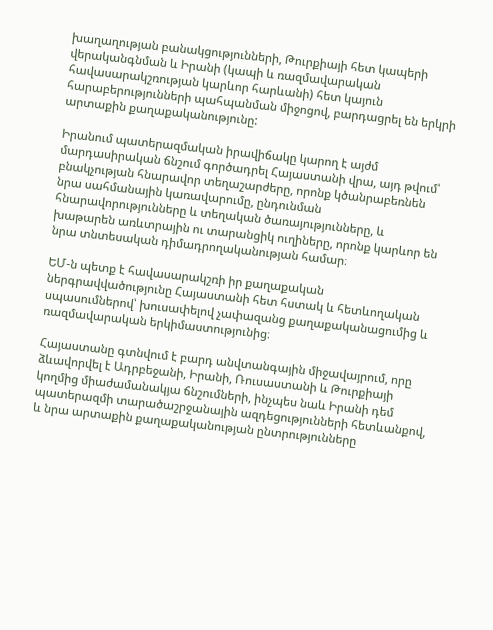խաղաղության բանակցությունների, Թուրքիայի հետ կապերի վերականգնման և Իրանի (կապի և ռազմավարական հավասարակշռության կարևոր հարևանի) հետ կայուն հարաբերությունների պահպանման միջոցով, բարդացրել են երկրի արտաքին քաղաքականությունը:

Իրանում պատերազմական իրավիճակը կարող է այժմ մարդասիրական ճնշում գործադրել Հայաստանի վրա, այդ թվում՝ բնակչության հնարավոր տեղաշարժերը, որոնք կծանրաբեռնեն նրա սահմանային կառավարումը, ընդունման հնարավորությունները և տեղական ծառայությունները, և խաթարեն առևտրային ու տարանցիկ ուղիները, որոնք կարևոր են նրա տնտեսական դիմադրողականության համար։

ԵՄ-ն պետք է հավասարակշռի իր քաղաքական ներգրավվածությունը Հայաստանի հետ հստակ և հետևողական սպասումներով՝ խուսափելով չափազանց քաղաքականացումից և ռազմավարական երկիմաստությունից։

Հայաստանը գտնվում է բարդ անվտանգային միջավայրում, որը ձևավորվել է Ադրբեջանի, Իրանի, Ռուսաստանի և Թուրքիայի կողմից միաժամանակյա ճնշումների, ինչպես նաև Իրանի դեմ պատերազմի տարածաշրջանային ազդեցությունների հետևանքով, և նրա արտաքին քաղաքականության ընտրությունները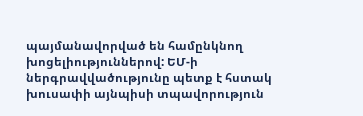պայմանավորված են համընկնող խոցելիություններով: ԵՄ-ի ներգրավվածությունը պետք է հստակ խուսափի այնպիսի տպավորություն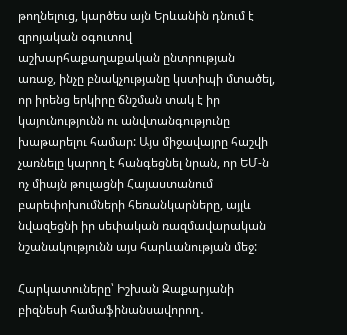թողնելուց, կարծես այն Երևանին դնում է զրոյական օգուտով աշխարհաքաղաքական ընտրության առաջ, ինչը բնակչությանը կստիպի մտածել, որ իրենց երկիրը ճնշման տակ է իր կայունությունն ու անվտանգությունը խաթարելու համար: Այս միջավայրը հաշվի չառնելը կարող է հանգեցնել նրան, որ ԵՄ-ն ոչ միայն թուլացնի Հայաստանում բարեփոխումների հեռանկարները, այլև նվազեցնի իր սեփական ռազմավարական նշանակությունն այս հարևանության մեջ:

Հարկատուները՝ Իշխան Զաքարյանի բիզնեսի համաֆինանսավորող․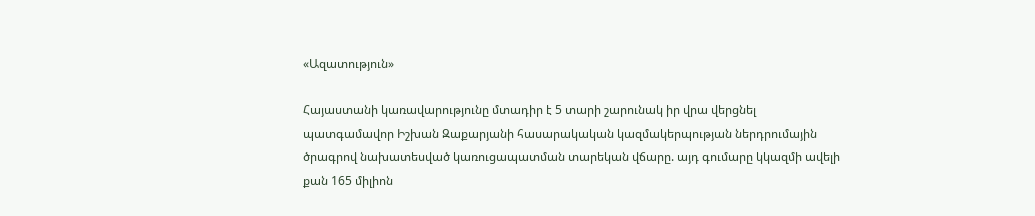«Ազատություն»

Հայաստանի կառավարությունը մտադիր է 5 տարի շարունակ իր վրա վերցնել պատգամավոր Իշխան Զաքարյանի հասարակական կազմակերպության ներդրումային ծրագրով նախատեսված կառուցապատման տարեկան վճարը. այդ գումարը կկազմի ավելի քան 165 միլիոն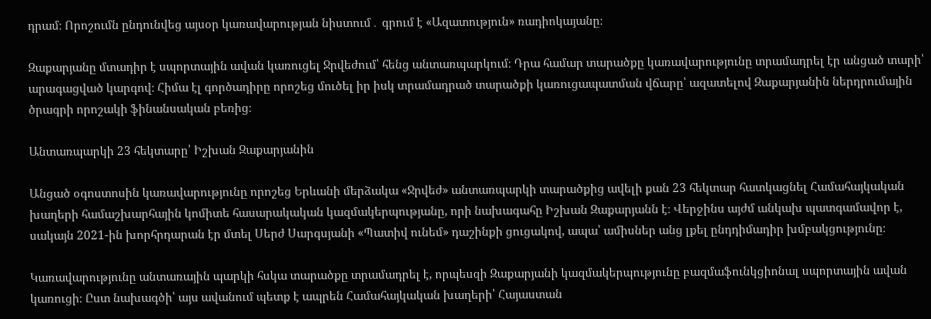դրամ։ Որոշումն ընդունվեց այսօր կառավարության նիստում․ գրում է «Ազատություն» ռադիոկայանը։

Զաքարյանը մտադիր է սպորտային ավան կառուցել Ջրվեժում՝ հենց անտառպարկում։ Դրա համար տարածքը կառավարությունը տրամադրել էր անցած տարի՝ արագացված կարգով։ Հիմա էլ գործադիրը որոշեց մուծել իր իսկ տրամադրած տարածքի կառուցապատման վճարը՝ ազատելով Զաքարյանին ներդրումային ծրագրի որոշակի ֆինանսական բեռից։

Անտառպարկի 23 հեկտարը՝ Իշխան Զաքարյանին

Անցած օգոստոսին կառավարությունը որոշեց Երևանի մերձակա «Ջրվեժ» անտառպարկի տարածքից ավելի քան 23 հեկտար հատկացնել Համահայկական խաղերի համաշխարհային կոմիտե հասարակական կազմակերպությանը, որի նախագահը Իշխան Զաքարյանն է։ Վերջինս այժմ անկախ պատգամավոր է, սակայն 2021-ին խորհրդարան էր մտել Սերժ Սարգսյանի «Պատիվ ունեմ» դաշինքի ցուցակով, ապա՝ ամիսներ անց լքել ընդդիմադիր խմբակցությունը։

Կառավարությունը անտառային պարկի հսկա տարածքը տրամադրել է, որպեսզի Զաքարյանի կազմակերպությունը բազմաֆունկցիոնալ սպորտային ավան կառուցի։ Ըստ նախագծի՝ այս ավանում պետք է ապրեն Համահայկական խաղերի՝ Հայաստան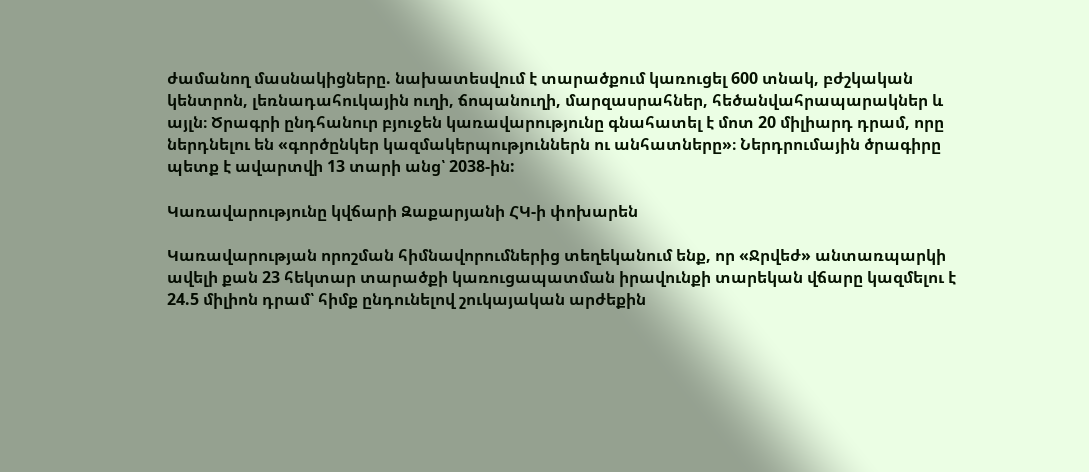ժամանող մասնակիցները. նախատեսվում է տարածքում կառուցել 600 տնակ, բժշկական կենտրոն, լեռնադահուկային ուղի, ճոպանուղի, մարզասրահներ, հեծանվահրապարակներ և այլն։ Ծրագրի ընդհանուր բյուջեն կառավարությունը գնահատել է մոտ 20 միլիարդ դրամ, որը ներդնելու են «գործընկեր կազմակերպություններն ու անհատները»։ Ներդրումային ծրագիրը պետք է ավարտվի 13 տարի անց՝ 2038-ին:

Կառավարությունը կվճարի Զաքարյանի ՀԿ-ի փոխարեն

Կառավարության որոշման հիմնավորումներից տեղեկանում ենք, որ «Ջրվեժ» անտառպարկի ավելի քան 23 հեկտար տարածքի կառուցապատման իրավունքի տարեկան վճարը կազմելու է 24.5 միլիոն դրամ՝ հիմք ընդունելով շուկայական արժեքին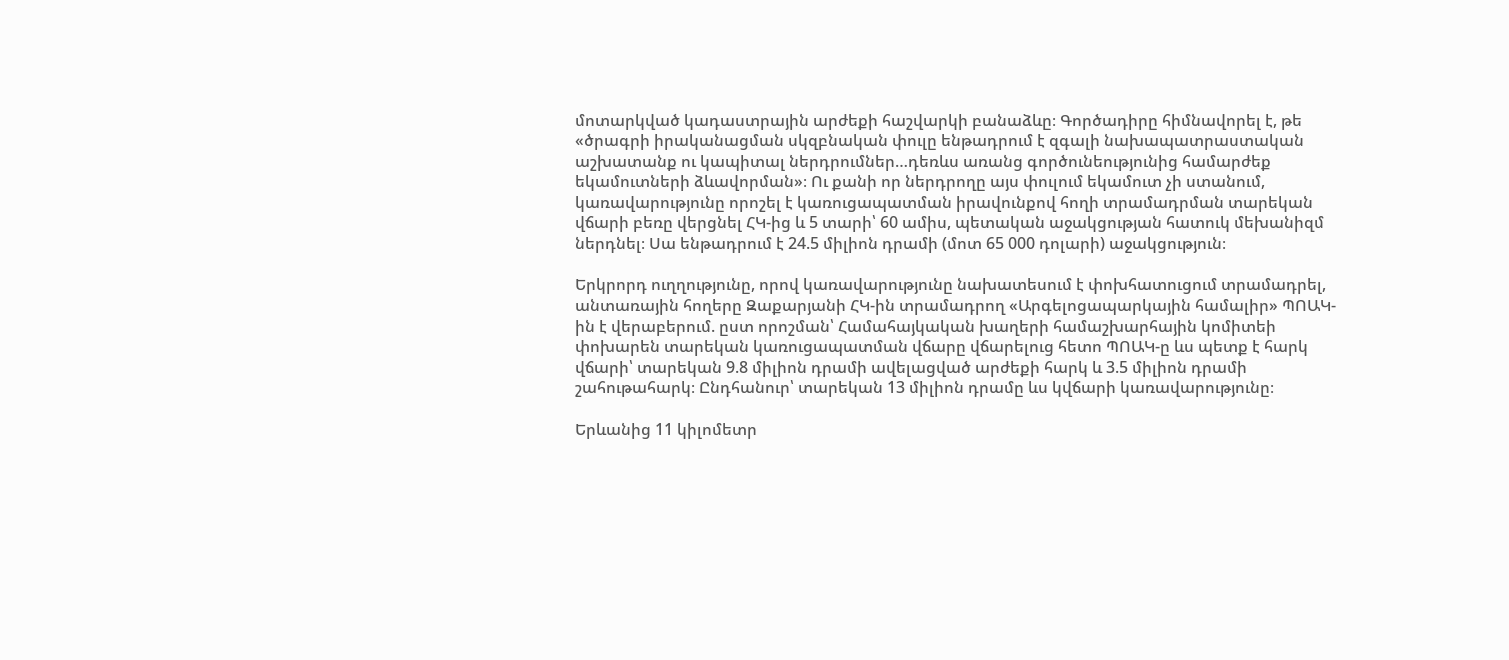մոտարկված կադաստրային արժեքի հաշվարկի բանաձևը։ Գործադիրը հիմնավորել է, թե «ծրագրի իրականացման սկզբնական փուլը ենթադրում է զգալի նախապատրաստական աշխատանք ու կապիտալ ներդրումներ…դեռևս առանց գործունեությունից համարժեք եկամուտների ձևավորման»։ Ու քանի որ ներդրողը այս փուլում եկամուտ չի ստանում, կառավարությունը որոշել է կառուցապատման իրավունքով հողի տրամադրման տարեկան վճարի բեռը վերցնել ՀԿ-ից և 5 տարի՝ 60 ամիս, պետական աջակցության հատուկ մեխանիզմ ներդնել։ Սա ենթադրում է 24.5 միլիոն դրամի (մոտ 65 000 դոլարի) աջակցություն։

Երկրորդ ուղղությունը, որով կառավարությունը նախատեսում է փոխհատուցում տրամադրել, անտառային հողերը Զաքարյանի ՀԿ-ին տրամադրող «Արգելոցապարկային համալիր» ՊՈԱԿ-ին է վերաբերում. ըստ որոշման՝ Համահայկական խաղերի համաշխարհային կոմիտեի փոխարեն տարեկան կառուցապատման վճարը վճարելուց հետո ՊՈԱԿ-ը ևս պետք է հարկ վճարի՝ տարեկան 9.8 միլիոն դրամի ավելացված արժեքի հարկ և 3.5 միլիոն դրամի շահութահարկ։ Ընդհանուր՝ տարեկան 13 միլիոն դրամը ևս կվճարի կառավարությունը։

Երևանից 11 կիլոմետր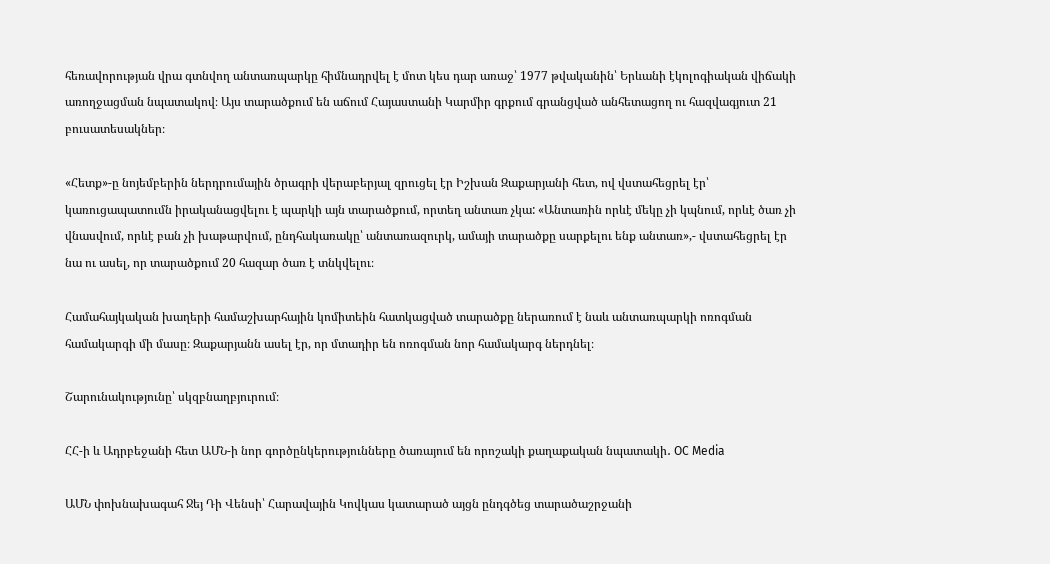հեռավորության վրա գտնվող անտառպարկը հիմնադրվել է մոտ կես դար առաջ՝ 1977 թվականին՝ Երևանի էկոլոգիական վիճակի առողջացման նպատակով։ Այս տարածքում են աճում Հայաստանի Կարմիր գրքում գրանցված անհետացող ու հազվագյուտ 21 բուսատեսակներ։

«Հետք»-ը նոյեմբերին ներդրումային ծրագրի վերաբերյալ զրուցել էր Իշխան Զաքարյանի հետ, ով վստահեցրել էր՝ կառուցապատումն իրականացվելու է պարկի այն տարածքում, որտեղ անտառ չկա: «Անտառին որևէ մեկը չի կպնում, որևէ ծառ չի վնասվում, որևէ բան չի խաթարվում, ընդհակառակը՝ անտառազուրկ, ամայի տարածքը սարքելու ենք անտառ»,- վստահեցրել էր նա ու ասել, որ տարածքում 20 հազար ծառ է տնկվելու։

Համահայկական խաղերի համաշխարհային կոմիտեին հատկացված տարածքը ներառում է նաև անտառպարկի ոռոգման համակարգի մի մասը։ Զաքարյանն ասել էր, որ մտադիր են ոռոգման նոր համակարգ ներդնել։

Շարունակությունը՝ սկզբնաղբյուրում։

ՀՀ-ի և Ադրբեջանի հետ ԱՄՆ-ի նոր գործընկերությունները ծառայում են որոշակի քաղաքական նպատակի․ OC Media

ԱՄՆ փոխնախագահ Ջեյ Դի Վենսի՝ Հարավային Կովկաս կատարած այցն ընդգծեց տարածաշրջանի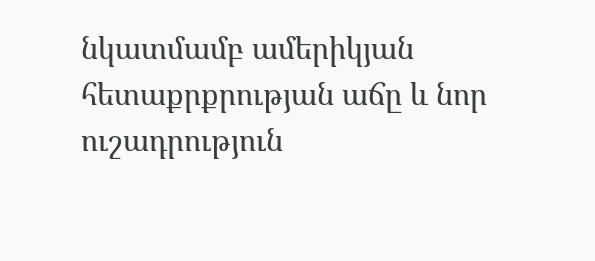նկատմամբ ամերիկյան հետաքրքրության աճը և նոր ուշադրություն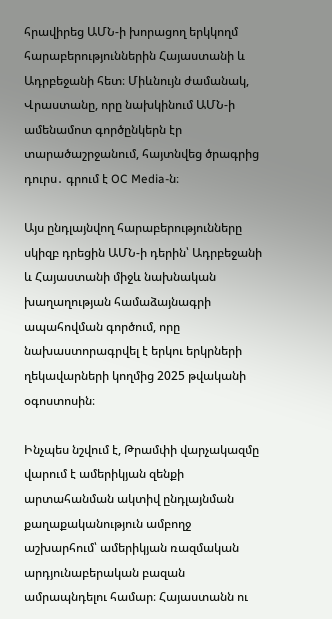հրավիրեց ԱՄՆ-ի խորացող երկկողմ հարաբերություններին Հայաստանի և Ադրբեջանի հետ։ Միևնույն ժամանակ, Վրաստանը, որը նախկինում ԱՄՆ-ի ամենամոտ գործընկերն էր տարածաշրջանում, հայտնվեց ծրագրից դուրս․ գրում է OC Media-ն։

Այս ընդլայնվող հարաբերությունները սկիզբ դրեցին ԱՄՆ-ի դերին՝ Ադրբեջանի և Հայաստանի միջև նախնական խաղաղության համաձայնագրի ապահովման գործում, որը նախաստորագրվել է երկու երկրների ղեկավարների կողմից 2025 թվականի օգոստոսին։

Ինչպես նշվում է, Թրամփի վարչակազմը վարում է ամերիկյան զենքի արտահանման ակտիվ ընդլայնման քաղաքականություն ամբողջ աշխարհում՝ ամերիկյան ռազմական արդյունաբերական բազան ամրապնդելու համար։ Հայաստանն ու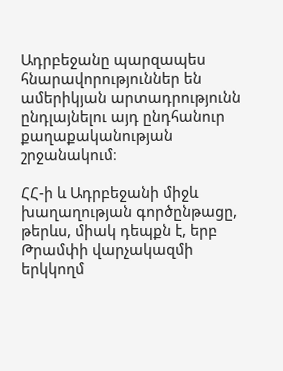Ադրբեջանը պարզապես հնարավորություններ են ամերիկյան արտադրությունն ընդլայնելու այդ ընդհանուր քաղաքականության շրջանակում։

ՀՀ-ի և Ադրբեջանի միջև խաղաղության գործընթացը, թերևս, միակ դեպքն է, երբ Թրամփի վարչակազմի երկկողմ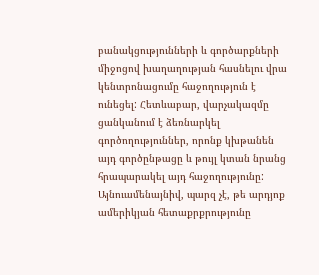բանակցությունների և գործարքների միջոցով խաղաղության հասնելու վրա կենտրոնացումը հաջողություն է ունեցել: Հետևաբար, վարչակազմը ցանկանում է ձեռնարկել գործողություններ, որոնք կխթանեն այդ գործընթացը և թույլ կտան նրանց հրապարակել այդ հաջողությունը: Այնուամենայնիվ, պարզ չէ, թե արդյոք ամերիկյան հետաքրքրությունը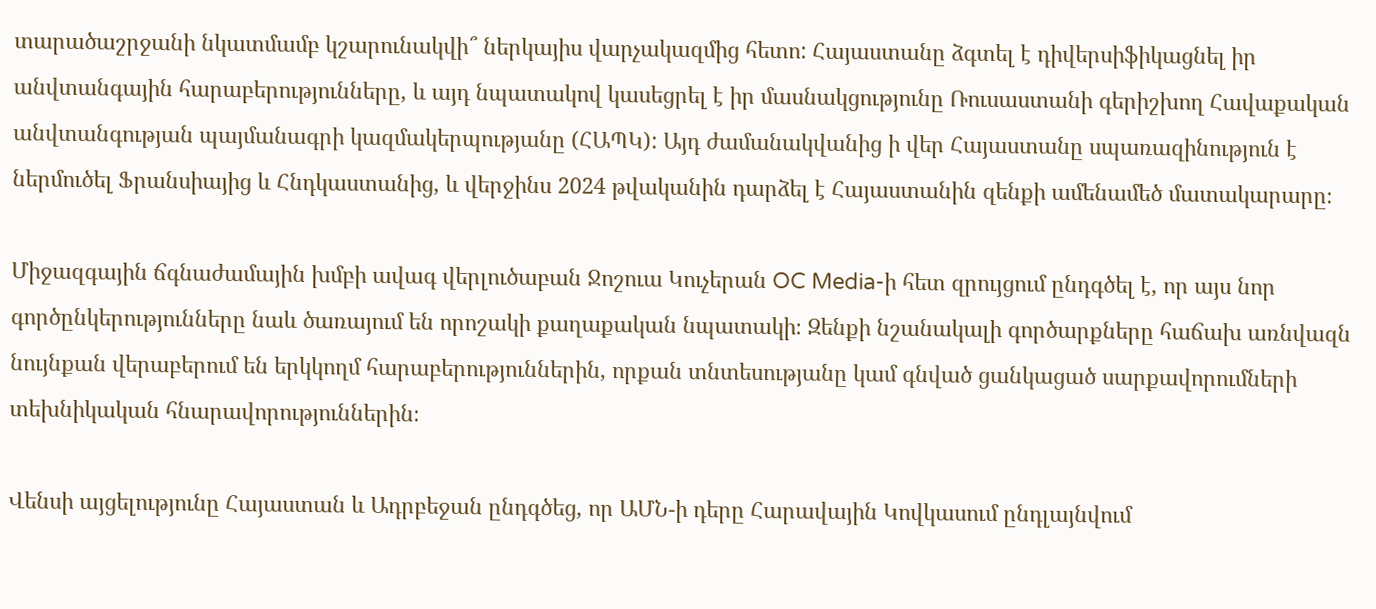տարածաշրջանի նկատմամբ կշարունակվի՞ ներկայիս վարչակազմից հետո: Հայաստանը ձգտել է դիվերսիֆիկացնել իր անվտանգային հարաբերությունները, և այդ նպատակով կասեցրել է իր մասնակցությունը Ռուսաստանի գերիշխող Հավաքական անվտանգության պայմանագրի կազմակերպությանը (ՀԱՊԿ): Այդ ժամանակվանից ի վեր Հայաստանը սպառազինություն է ներմուծել Ֆրանսիայից և Հնդկաստանից, և վերջինս 2024 թվականին դարձել է Հայաստանին զենքի ամենամեծ մատակարարը։

Միջազգային ճգնաժամային խմբի ավագ վերլուծաբան Ջոշուա Կուչերան OC Media-ի հետ զրույցում ընդգծել է, որ այս նոր գործընկերությունները նաև ծառայում են որոշակի քաղաքական նպատակի։ Զենքի նշանակալի գործարքները հաճախ առնվազն նույնքան վերաբերում են երկկողմ հարաբերություններին, որքան տնտեսությանը կամ գնված ցանկացած սարքավորումների տեխնիկական հնարավորություններին։

Վենսի այցելությունը Հայաստան և Ադրբեջան ընդգծեց, որ ԱՄՆ-ի դերը Հարավային Կովկասում ընդլայնվում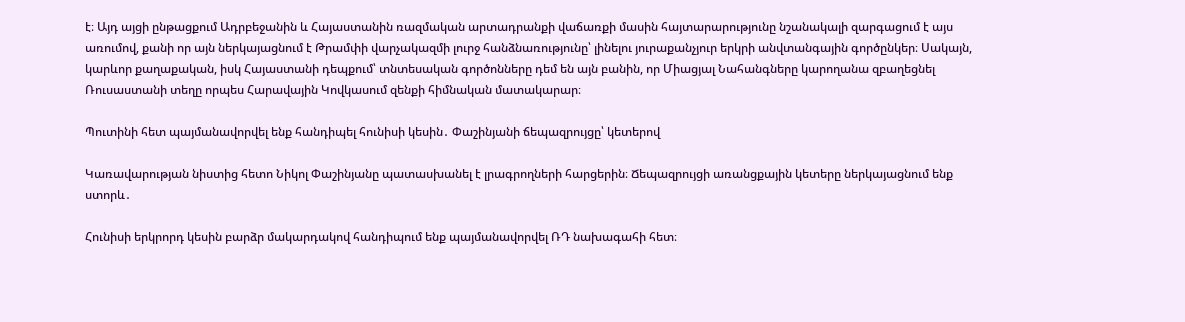է։ Այդ այցի ընթացքում Ադրբեջանին և Հայաստանին ռազմական արտադրանքի վաճառքի մասին հայտարարությունը նշանակալի զարգացում է այս առումով, քանի որ այն ներկայացնում է Թրամփի վարչակազմի լուրջ հանձնառությունը՝ լինելու յուրաքանչյուր երկրի անվտանգային գործընկեր։ Սակայն, կարևոր քաղաքական, իսկ Հայաստանի դեպքում՝ տնտեսական գործոնները դեմ են այն բանին, որ Միացյալ Նահանգները կարողանա զբաղեցնել Ռուսաստանի տեղը որպես Հարավային Կովկասում զենքի հիմնական մատակարար։

Պուտինի հետ պայմանավորվել ենք հանդիպել հունիսի կեսին․ Փաշինյանի ճեպազրույցը՝ կետերով

Կառավարության նիստից հետո Նիկոլ Փաշինյանը պատասխանել է լրագրողների հարցերին։ Ճեպազրույցի առանցքային կետերը ներկայացնում ենք ստորև․

Հունիսի երկրորդ կեսին բարձր մակարդակով հանդիպում ենք պայմանավորվել ՌԴ նախագահի հետ։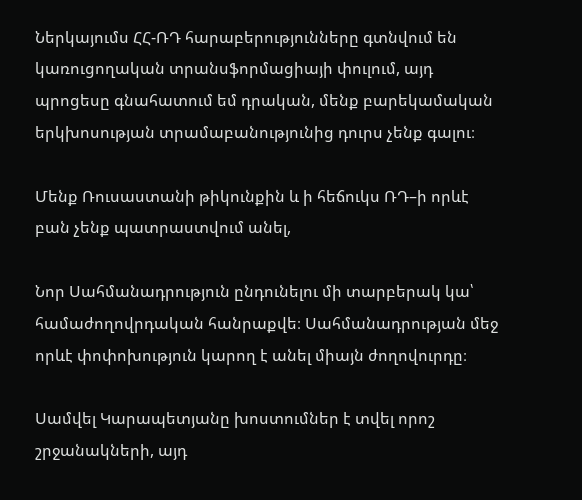Ներկայումս ՀՀ-ՌԴ հարաբերությունները գտնվում են կառուցողական տրանսֆորմացիայի փուլում, այդ պրոցեսը գնահատում եմ դրական, մենք բարեկամական երկխոսության տրամաբանությունից դուրս չենք գալու։

Մենք Ռուսաստանի թիկունքին և ի հեճուկս ՌԴ–ի որևէ բան չենք պատրաստվում անել,

Նոր Սահմանադրություն ընդունելու մի տարբերակ կա՝ համաժողովրդական հանրաքվե։ Սահմանադրության մեջ որևէ փոփոխություն կարող է անել միայն ժողովուրդը։

Սամվել Կարապետյանը խոստումներ է տվել որոշ շրջանակների, այդ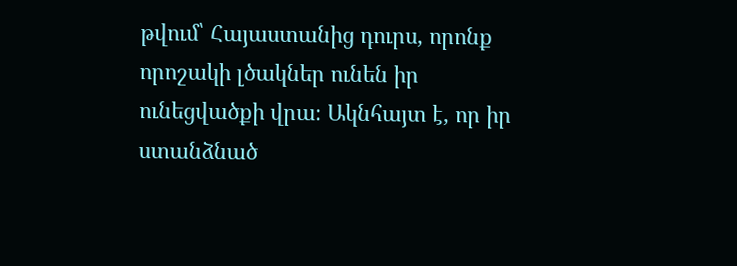թվում՝ Հայաստանից դուրս, որոնք որոշակի լծակներ ունեն իր ունեցվածքի վրա։ Ակնհայտ է, որ իր ստանձնած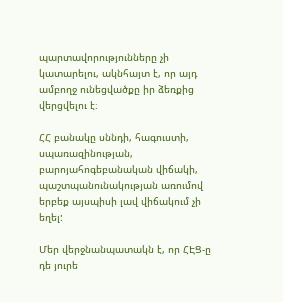պարտավորությունները չի կատարելու, ակնհայտ է, որ այդ ամբողջ ունեցվածքը իր ձեռքից վերցվելու է։

ՀՀ բանակը սննդի, հագուստի, սպառազինության, բարոյահոգեբանական վիճակի, պաշտպանունակության առումով երբեք այսպիսի լավ վիճակում չի եղել:

Մեր վերջնանպատակն է, որ ՀԷՑ-ը դե յուրե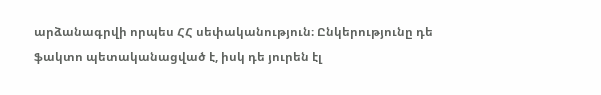արձանագրվի որպես ՀՀ սեփականություն։ Ընկերությունը դե ֆակտո պետականացված է, իսկ դե յուրեն էլ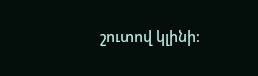շուտով կլինի։